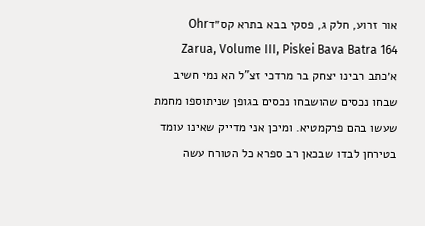אור זרוע, חלק ג, פסקי בבא בתרא קס״דOhr Zarua, Volume III, Piskei Bava Batra 164
א׳כתב רבינו יצחק בר מרדכי זצ"ל הא נמי חשיב שבחו נכסים שהושבחו נכסים בגופן שניתוספו מחמת שעשו בהם פרקמטיא. ומיכן אני מדייק שאינו עומד בטירחן לבדו שבכאן רב ספרא כל הטורח עשה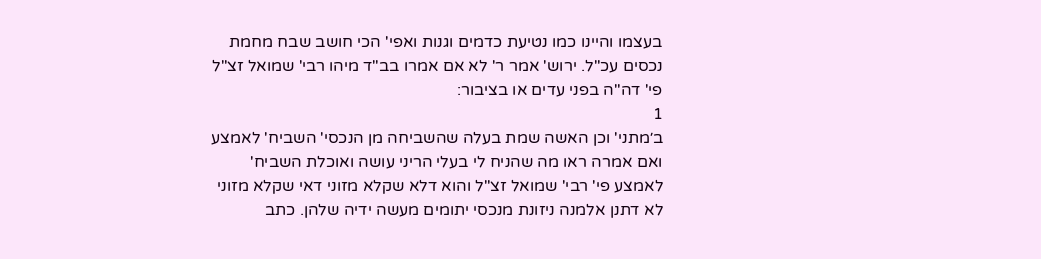בעצמו והיינו כמו נטיעת כדמים וגנות ואפי' הכי חושב שבח מחמת נכסים עכ"ל. ירוש' אמר ר' לא אם אמרו בב"ד מיהו רבי' שמואל זצ"ל פי' דה"ה בפני עדים או בציבור:
1
ב׳מתני' וכן האשה שמת בעלה שהשביחה מן הנכסי' השביח' לאמצע ואם אמרה ראו מה שהניח לי בעלי הריני עושה ואוכלת השביח' לאמצע פי' רבי' שמואל זצ"ל והוא דלא שקלא מזוני דאי שקלא מזוני לא דתנן אלמנה ניזונת מנכסי יתומים מעשה ידיה שלהן. כתב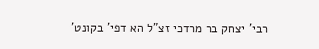רבי' יצחק בר מרדכי זצ"ל הא דפי' בקונט'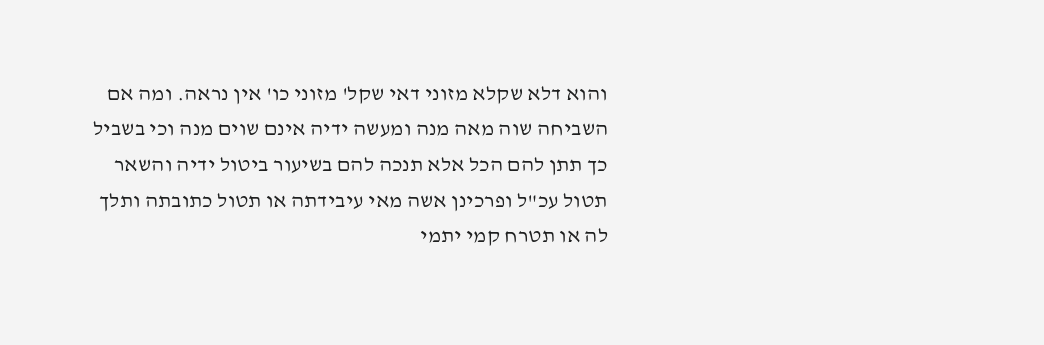והוא דלא שקלא מזוני דאי שקל' מזוני כו' אין נראה. ומה אם השביחה שוה מאה מנה ומעשה ידיה אינם שוים מנה וכי בשביל כך תתן להם הכל אלא תנכה להם בשיעור ביטול ידיה והשאר תטול עכ"ל ופרכינן אשה מאי עיבידתה או תטול כתובתה ותלך לה או תטרח קמי יתמי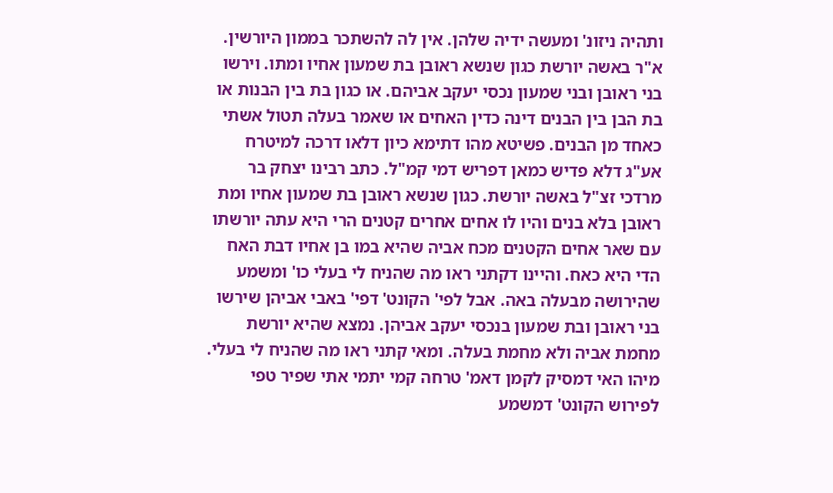ותהיה ניזונ' ומעשה ידיה שלהן. אין לה להשתכר בממון היורשין. א"ר באשה יורשת כגון שנשא ראובן בת שמעון אחיו ומתו. וירשו בני ראובן ובני שמעון נכסי יעקב אביהם. או כגון בת בין הבנות או בת הבן בין הבנים דינה כדין האחים או שאמר בעלה תטול אשתי כאחד מן הבנים. פשיטא מהו דתימא כיון דלאו דרכה למיטרח אע"ג דלא פדיש כמאן דפריש דמי קמ"ל. כתב רבינו יצחק בר מרדכי זצ"ל באשה יורשת. כגון שנשא ראובן בת שמעון אחיו ומת ראובן בלא בנים והיו לו אחים אחרים קטנים הרי היא עתה יורשתו עם שאר אחים הקטנים מכח אביה שהיא במו בן אחיו דבת האח הדי היא כאח. והיינו דקתני ראו מה שהניח לי בעלי כו' ומשמע שהירושה מבעלה באה. אבל לפי' הקונט' דפי' באבי אביהן שירשו בני ראובן ובת שמעון בנכסי יעקב אביהן. נמצא שהיא יורשת מחמת אביה ולא מחמת בעלה. ומאי קתני ראו מה שהניח לי בעלי. מיהו האי דמסיק לקמן דאמ' טרחה קמי יתמי אתי שפיר טפי לפירוש הקונט' דמשמע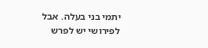יתמי בני בעלה. אבל לפירושי יש לפרש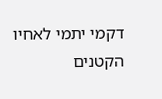דקמי יתמי לאחיו הקטנים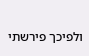ולפיכך פירשתי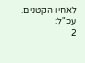לאחיו הקטנים. עכ"ל:
2